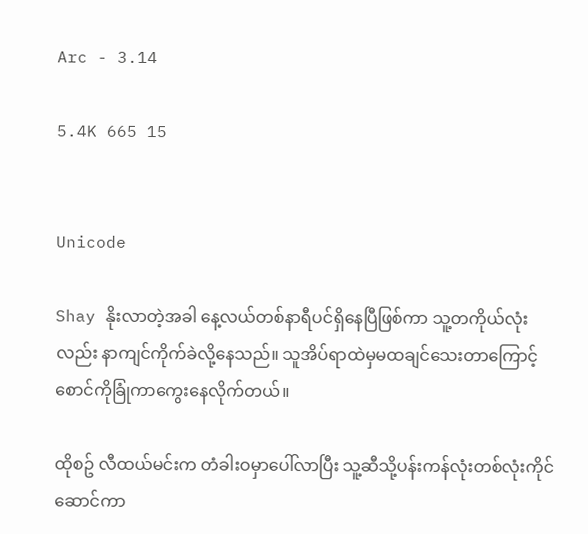Arc - 3.14

5.4K 665 15


Unicode

Shay နိုးလာတဲ့အခါ နေ့လယ်တစ်နာရီပင်ရှိနေပြီဖြစ်ကာ သူ့တကိုယ်လုံးလည်း နာကျင်ကိုက်ခဲလို့နေသည်။ သူအိပ်ရာထဲမှမထချင်သေးတာကြောင့် စောင်ကိုခြုံကာကွေးနေလိုက်တယ်။

ထိုစဥ် လီထယ်မင်းက တံခါးဝမှာပေါ်လာပြီး သူ့ဆီသို့ပန်းကန်လုံးတစ်လုံးကိုင်ဆောင်ကာ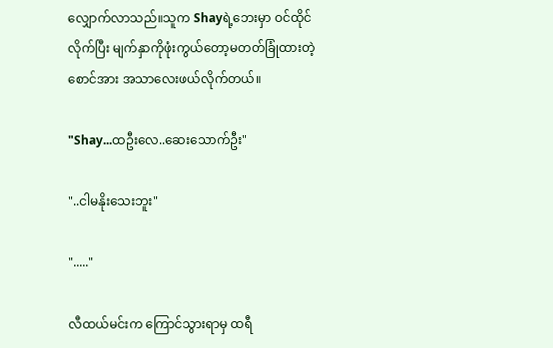လျှောက်လာသည်။သူက Shayရဲ့ဘေးမှာ ဝင်ထိုင်လိုက်ပြီး မျက်နှာကိုဖုံးကွယ်တော့မတတ်ခြုံထားတဲ့စောင်အား အသာလေးဖယ်လိုက်တယ်။

"Shay...ထဦးလေ..ဆေးသောက်ဦး"

"..ငါမနိုးသေးဘူး"

"....."

လီထယ်မင်းက ကြောင်သွားရာမှ ထရီ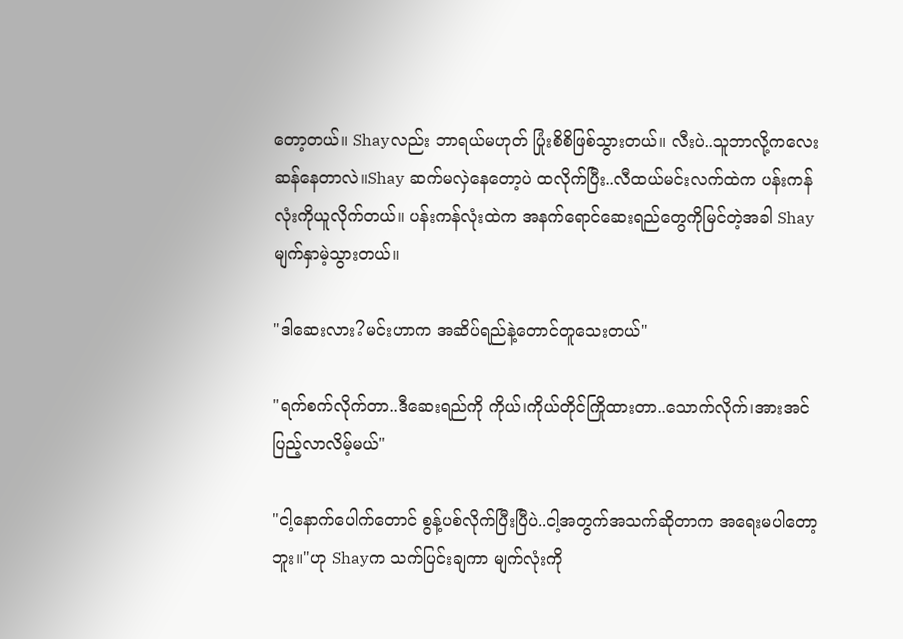တော့တယ်။ Shayလည်း ဘာရယ်မဟုတ် ပြုံးစိစိဖြစ်သွားတယ်။ လီးပဲ..သူဘာလို့ကလေးဆန်နေတာလဲ။Shay ဆက်မလှဲနေတော့ပဲ ထလိုက်ပြီး..လီထယ်မင်းလက်ထဲက ပန်းကန်လုံးကိုယူလိုက်တယ်။ ပန်းကန်လုံးထဲက အနက်ရောင်ဆေးရည်တွေကိုမြင်တဲ့အခါ Shayမျက်နှာမဲ့သွားတယ်။

"ဒါဆေးလား?မင်းဟာက အဆိပ်ရည်နဲ့တောင်တူသေးတယ်"

"ရက်စက်လိုက်တာ..ဒီဆေးရည်ကို ကိုယ်၊ကိုယ်တိုင်ကြိုထားတာ..သောက်လိုက်၊အားအင်ပြည့်လာလိမ့်မယ်"

"ငါ့နောက်ပေါက်တောင် စွန့်ပစ်လိုက်ပြီးပြီပဲ..ငါ့အတွက်အသက်ဆိုတာက အရေးမပါတော့ဘူး။"ဟု Shayက သက်ပြင်းချကာ မျက်လုံးကို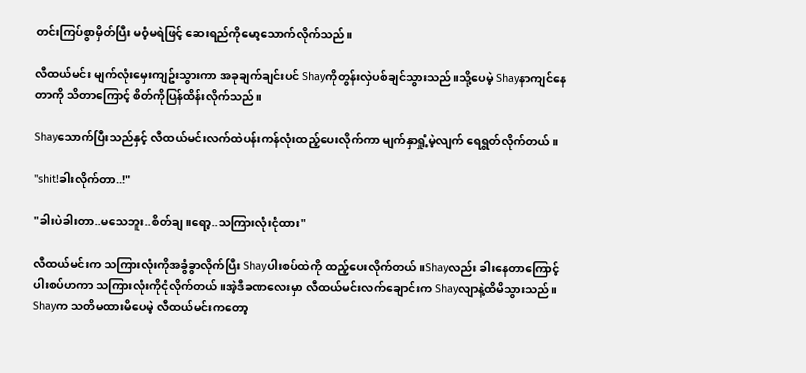တင်းကြပ်စွာမှိတ်ပြီး မဝံ့မရဲဖြင့် ဆေးရည်ကိုမော့သောက်လိုက်သည်။

လီထယ်မင်း မျက်လုံးမှေးကျဥ်းသွားကာ အခုချက်ချင်းပင် Shayကိုတွန်းလှဲပစ်ချင်သွားသည်။သို့ပေမဲ့ Shayနာကျင်နေတာကို သိတာကြောင့် စိတ်ကိုပြန်ထိန်းလိုက်သည်။

Shayသောက်ပြီးသည်နှင့် လီထယ်မင်းလက်ထဲပန်းကန်လုံးထည့်ပေးလိုက်ကာ မျက်နှာရှုံ့မဲ့လျက် ရေရွတ်လိုက်တယ်။

"shit!ခါးလိုက်တာ..!"

"ခါးပဲခါးတာ..မသေဘူး..စိတ်ချ။ရော့..သကြားလုံးငုံထား"

လီထယ်မင်းက သကြားလုံးကိုအခွံခွာလိုက်ပြီး Shayပါးစပ်ထဲကို ထည့်ပေးလိုက်တယ်။Shayလည်း ခါးနေတာကြောင့် ပါးစပ်ဟကာ သကြားလုံးကိုငုံလိုက်တယ်။အဲ့ဒီခဏလေးမှာ လီထယ်မင်းလက်ချောင်းက Shayလျာနဲ့ထိမိသွားသည်။ Shayက သတိမထားမိပေမဲ့ လီထယ်မင်းကတော့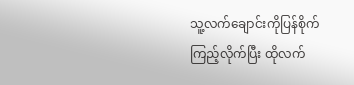သူ့လက်ချောင်းကိုပြန်စိုက်ကြည့်လိုက်ပြီး ထိုလက်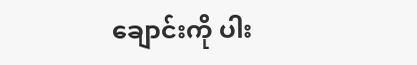ချောင်းကို ပါး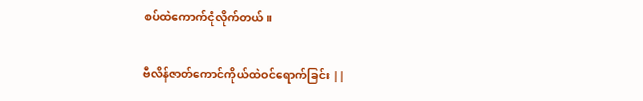စပ်ထဲကောက်ငုံလိုက်တယ်။

ဗီလိန်ဇာတ်ကောင်ကိုယ်ထဲဝင်ရောက်ခြင်း ||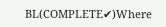BL(COMPLETE✔)Where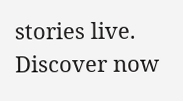stories live. Discover now